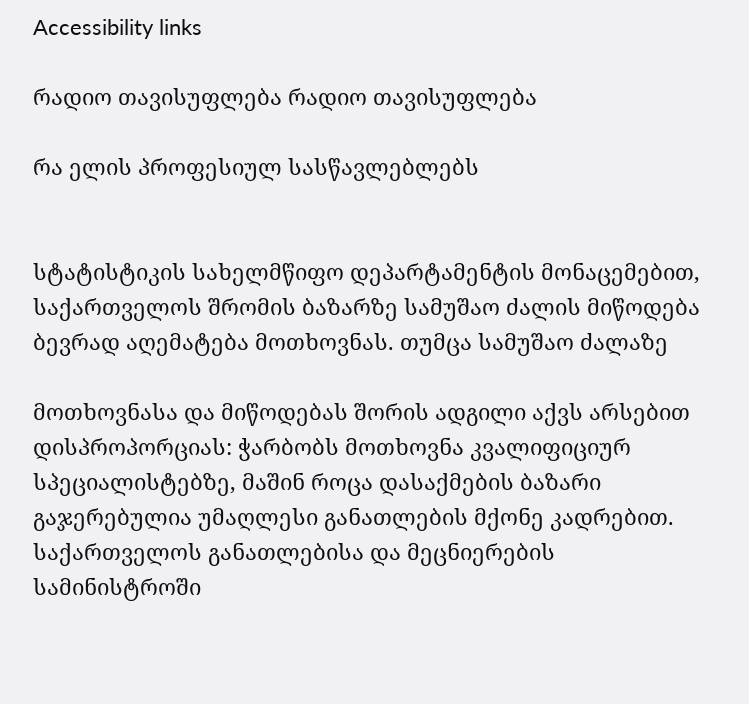Accessibility links

რადიო თავისუფლება რადიო თავისუფლება

რა ელის პროფესიულ სასწავლებლებს


სტატისტიკის სახელმწიფო დეპარტამენტის მონაცემებით, საქართველოს შრომის ბაზარზე სამუშაო ძალის მიწოდება ბევრად აღემატება მოთხოვნას. თუმცა სამუშაო ძალაზე

მოთხოვნასა და მიწოდებას შორის ადგილი აქვს არსებით დისპროპორციას: ჭარბობს მოთხოვნა კვალიფიციურ სპეციალისტებზე, მაშინ როცა დასაქმების ბაზარი გაჯერებულია უმაღლესი განათლების მქონე კადრებით. საქართველოს განათლებისა და მეცნიერების სამინისტროში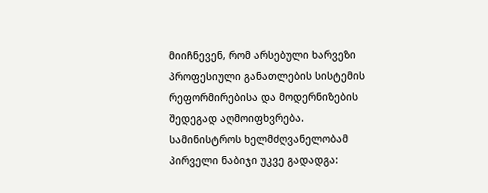მიიჩნევენ, რომ არსებული ხარვეზი პროფესიული განათლების სისტემის რეფორმირებისა და მოდერნიზების შედეგად აღმოიფხვრება. სამინისტროს ხელმძღვანელობამ პირველი ნაბიჯი უკვე გადადგა: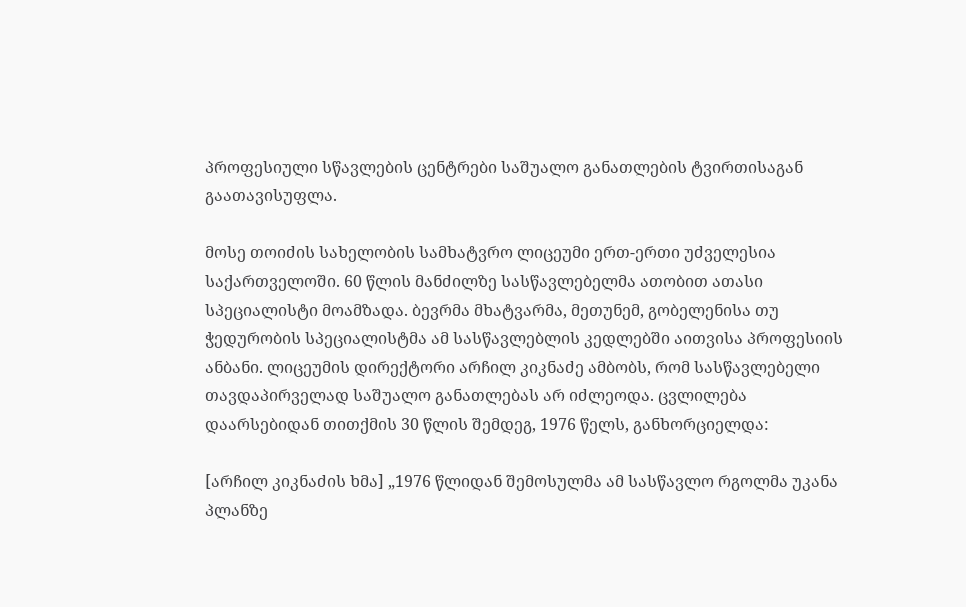პროფესიული სწავლების ცენტრები საშუალო განათლების ტვირთისაგან გაათავისუფლა.

მოსე თოიძის სახელობის სამხატვრო ლიცეუმი ერთ-ერთი უძველესია საქართველოში. 60 წლის მანძილზე სასწავლებელმა ათობით ათასი სპეციალისტი მოამზადა. ბევრმა მხატვარმა, მეთუნემ, გობელენისა თუ ჭედურობის სპეციალისტმა ამ სასწავლებლის კედლებში აითვისა პროფესიის ანბანი. ლიცეუმის დირექტორი არჩილ კიკნაძე ამბობს, რომ სასწავლებელი თავდაპირველად საშუალო განათლებას არ იძლეოდა. ცვლილება დაარსებიდან თითქმის 30 წლის შემდეგ, 1976 წელს, განხორციელდა:

[არჩილ კიკნაძის ხმა] „1976 წლიდან შემოსულმა ამ სასწავლო რგოლმა უკანა პლანზე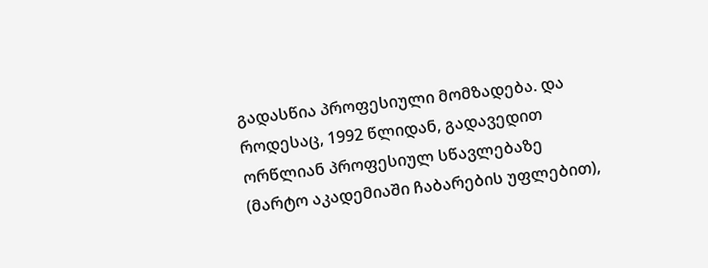გადასწია პროფესიული მომზადება. და როდესაც, 1992 წლიდან, გადავედით ორწლიან პროფესიულ სწავლებაზე (მარტო აკადემიაში ჩაბარების უფლებით),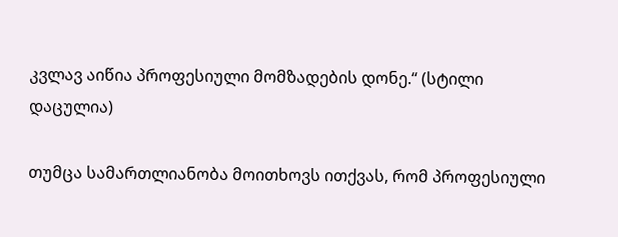კვლავ აიწია პროფესიული მომზადების დონე.“ (სტილი დაცულია)

თუმცა სამართლიანობა მოითხოვს ითქვას, რომ პროფესიული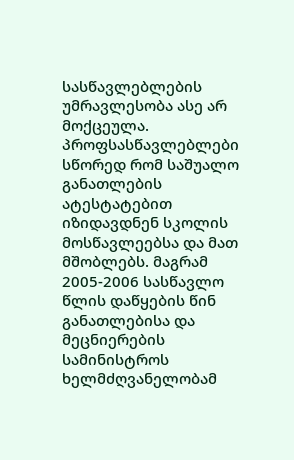სასწავლებლების უმრავლესობა ასე არ მოქცეულა. პროფსასწავლებლები სწორედ რომ საშუალო განათლების ატესტატებით იზიდავდნენ სკოლის მოსწავლეებსა და მათ მშობლებს. მაგრამ 2005-2006 სასწავლო წლის დაწყების წინ განათლებისა და მეცნიერების სამინისტროს ხელმძღვანელობამ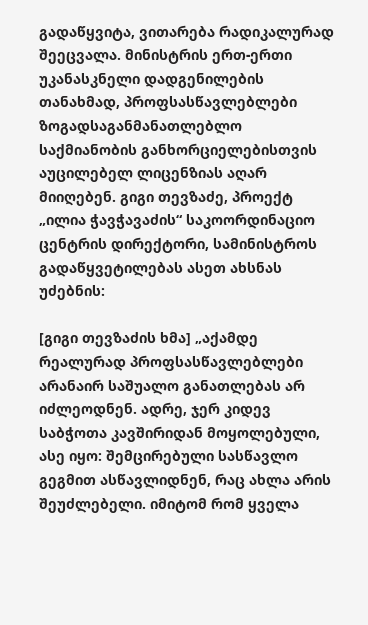გადაწყვიტა, ვითარება რადიკალურად შეეცვალა. მინისტრის ერთ-ერთი უკანასკნელი დადგენილების თანახმად, პროფსასწავლებლები ზოგადსაგანმანათლებლო საქმიანობის განხორციელებისთვის აუცილებელ ლიცენზიას აღარ მიიღებენ. გიგი თევზაძე, პროექტ „ილია ჭავჭავაძის“ საკოორდინაციო ცენტრის დირექტორი, სამინისტროს გადაწყვეტილებას ასეთ ახსნას უძებნის:

[გიგი თევზაძის ხმა] „აქამდე რეალურად პროფსასწავლებლები არანაირ საშუალო განათლებას არ იძლეოდნენ. ადრე, ჯერ კიდევ საბჭოთა კავშირიდან მოყოლებული, ასე იყო: შემცირებული სასწავლო გეგმით ასწავლიდნენ, რაც ახლა არის შეუძლებელი. იმიტომ რომ ყველა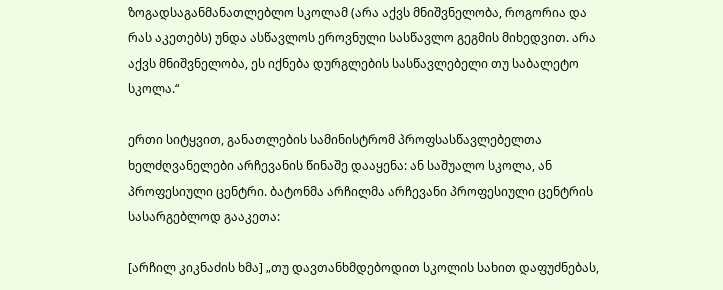ზოგადსაგანმანათლებლო სკოლამ (არა აქვს მნიშვნელობა, როგორია და რას აკეთებს) უნდა ასწავლოს ეროვნული სასწავლო გეგმის მიხედვით. არა აქვს მნიშვნელობა, ეს იქნება დურგლების სასწავლებელი თუ საბალეტო სკოლა.“

ერთი სიტყვით, განათლების სამინისტრომ პროფსასწავლებელთა ხელძღვანელები არჩევანის წინაშე დააყენა: ან საშუალო სკოლა, ან პროფესიული ცენტრი. ბატონმა არჩილმა არჩევანი პროფესიული ცენტრის სასარგებლოდ გააკეთა:

[არჩილ კიკნაძის ხმა] „თუ დავთანხმდებოდით სკოლის სახით დაფუძნებას,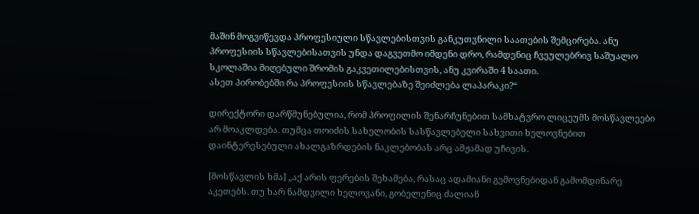მაშინ მოგვიწევდა პროფესიული სწავლებისთვის განკუთვნილი საათების შემცირება. ანუ პროფესიის სწავლებისათვის უნდა დაგვეთმო იმდენი დრო, რამდენიც ჩვეულებრივ საშუალო სკოლაშია მიღებული შრომის გაკვეთილებისთვის, ანუ კვირაში 4 საათი.
ასეთ პირობებში რა პროფესიის სწავლებაზე შეიძლება ლაპარაკი?“

დირექტორი დარწმუნებულია, რომ პროფილის შენარჩუნებით სამხატვრო ლიცეუმს მოსწავლეები არ მოაკლდება. თუმცა თოიძის სახელობის სასწავლებელი სახვითი ხელოვნებით დაინტერესებული ახალგაზრდების ნაკლებობას არც ამჟამად უჩივის.

[მოსწავლის ხმა] „აქ არის ფერების შეხამება, რასაც ადამიანი გემოვნებიდან გამომდინარე აკეთებს. თუ ხარ ნამდვილი ხელოვანი, გობელენიც ძალიან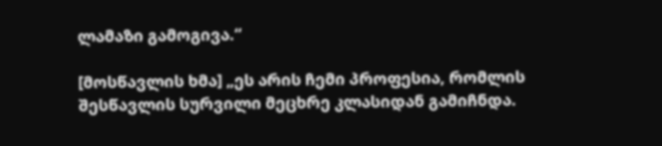ლამაზი გამოგივა.“

[მოსწავლის ხმა] „ეს არის ჩემი პროფესია, რომლის შესწავლის სურვილი მეცხრე კლასიდან გამიჩნდა.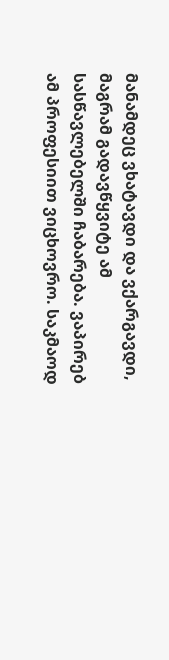მანამდეც ვხატავდი და ვქარგავდი, მაგრამ გადავწყვიტე ამ სასწავლებელში ჩაბარება. ვაპირებ ამ პროფესიით ვიცხოვრო. საკმაოდ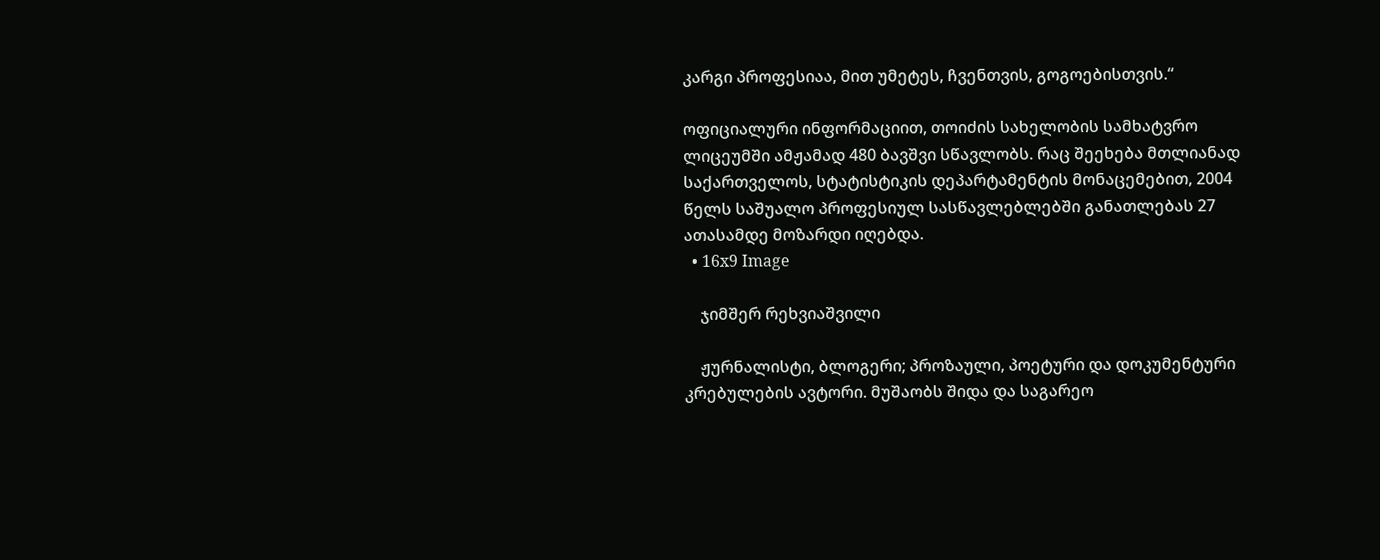კარგი პროფესიაა, მით უმეტეს, ჩვენთვის, გოგოებისთვის.“

ოფიციალური ინფორმაციით, თოიძის სახელობის სამხატვრო ლიცეუმში ამჟამად 480 ბავშვი სწავლობს. რაც შეეხება მთლიანად საქართველოს, სტატისტიკის დეპარტამენტის მონაცემებით, 2004 წელს საშუალო პროფესიულ სასწავლებლებში განათლებას 27 ათასამდე მოზარდი იღებდა.
  • 16x9 Image

    ჯიმშერ რეხვიაშვილი

    ჟურნალისტი, ბლოგერი; პროზაული, პოეტური და დოკუმენტური კრებულების ავტორი. მუშაობს შიდა და საგარეო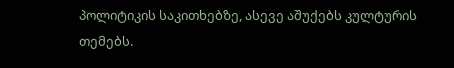პოლიტიკის საკითხებზე, ასევე აშუქებს კულტურის თემებს.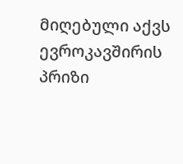მიღებული აქვს ევროკავშირის პრიზი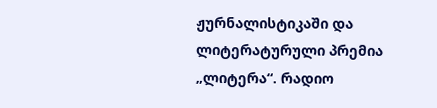ჟურნალისტიკაში და ლიტერატურული პრემია „ლიტერა“. რადიო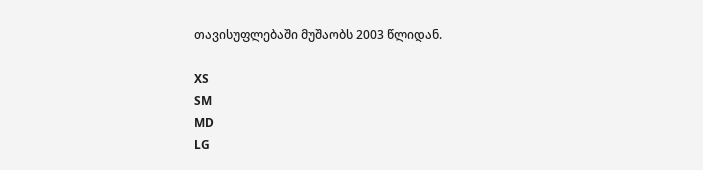თავისუფლებაში მუშაობს 2003 წლიდან.

XS
SM
MD
LG